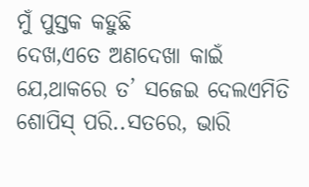ମୁଁ ପୁସ୍ତକ କହୁଛି
ଦେଖ,ଏତେ ଅଣଦେଖା କାଇଁ ଯେ,ଥାକରେ ତ’ ସଜେଇ ଦେଲଏମିତି ଶୋପିସ୍ ପରି..ସତରେ, ଭାରି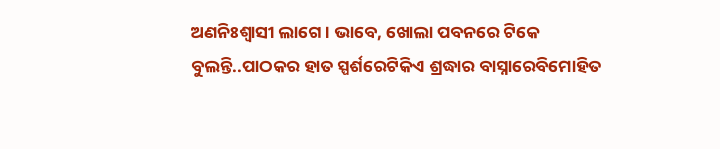ଅଣନିଃଶ୍ବାସୀ ଲାଗେ । ଭାବେ, ଖୋଲା ପବନରେ ଟିକେ ବୁଲନ୍ତି..ପାଠକର ହାତ ସ୍ପର୍ଶରେଟିକିଏ ଶ୍ରଦ୍ଧାର ବାସ୍ନାରେବିମୋହିତ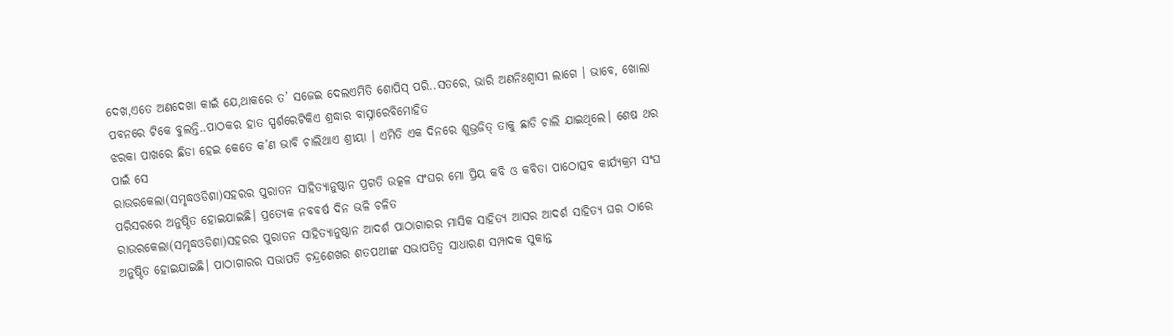ଦେଖ,ଏତେ ଅଣଦେଖା କାଇଁ ଯେ,ଥାକରେ ତ’ ସଜେଇ ଦେଲଏମିତି ଶୋପିସ୍ ପରି..ସତରେ, ଭାରି ଅଣନିଃଶ୍ବାସୀ ଲାଗେ । ଭାବେ, ଖୋଲା ପବନରେ ଟିକେ ବୁଲନ୍ତି..ପାଠକର ହାତ ସ୍ପର୍ଶରେଟିକିଏ ଶ୍ରଦ୍ଧାର ବାସ୍ନାରେବିମୋହିତ
ଝରକା ପାଖରେ ଛିଡା ହେଇ କେତେ କ’ଣ ଭାବି ଚାଲିଥାଏ ଶ୍ରୀୟା । ଏମିତି ଏକ ଦିନରେ ଶୁଭ୍ରଜିତ୍ ତାକୁ ଛାଡି ଚାଲି ଯାଇଥିଲେ। ଶେଷ ଥର ପାଇଁ ସେ
ରାଉରକେଲା(ସମୃଦ୍ଧଓଡିଶା)ସହରର ପୁରାତନ ସାହିତ୍ୟାନୁଷ୍ଠାନ ପ୍ରଗତି ଉତ୍କଳ ସଂଘର ମୋ ପ୍ରିୟ କବି ଓ କବିତା ପାଠୋତ୍ସବ କାର୍ଯ୍ୟକ୍ରମ ସଂଘ ପରିସରରେ ଅନୁଷ୍ଠିତ ହୋଇଯାଇଛି। ପ୍ରତ୍ୟେକ ନବବର୍ଷ ଦିନ ଭଳି ଚଳିତ
ରାଉରକେଲା(ସମୃଦ୍ଧଓଡିଶା)ସହରର ପୁରାତନ ସାହିତ୍ୟାନୁଷ୍ଠାନ ଆଦର୍ଶ ପାଠାଗାରର ମାସିକ ସାହିତ୍ୟ ଆସର ଆଦର୍ଶ ସାହିତ୍ୟ ଘର ଠାରେ ଅନୁଷ୍ଠିତ ହୋଇଯାଇଛି। ପାଠାଗାରର ସଭାପତି ଚନ୍ଦ୍ରଶେଖର ଶତପଥୀଙ୍କ ସଭାପତିତ୍ବ ସାଧାରଣ ସମ୍ପାଦକ ସୁକାନ୍ତ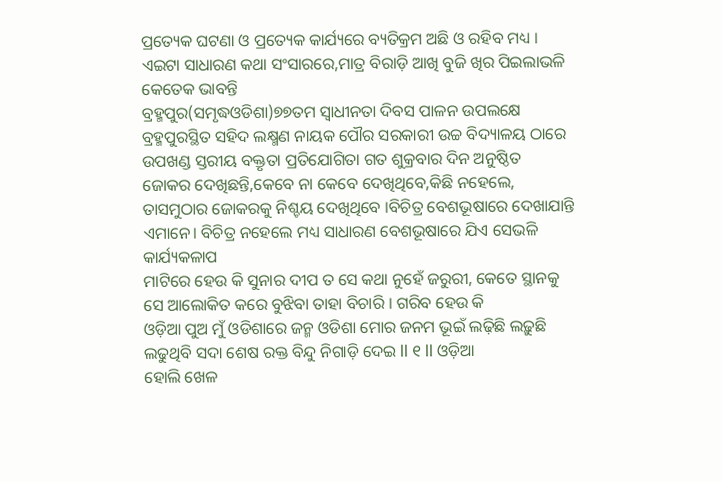ପ୍ରତ୍ୟେକ ଘଟଣା ଓ ପ୍ରତ୍ୟେକ କାର୍ଯ୍ୟରେ ବ୍ୟତିକ୍ରମ ଅଛି ଓ ରହିବ ମଧ୍ୟ । ଏଇଟା ସାଧାରଣ କଥା ସଂସାରରେ,ମାତ୍ର ବିରାଡ଼ି ଆଖି ବୁଜି ଖିର ପିଇଲାଭଳି କେତେକ ଭାବନ୍ତି
ବ୍ରହ୍ମପୁର(ସମୃଦ୍ଧଓଡିଶା)୭୭ତମ ସ୍ୱାଧୀନତା ଦିବସ ପାଳନ ଉପଲକ୍ଷେ ବ୍ରହ୍ମପୁରସ୍ଥିତ ସହିଦ ଲକ୍ଷ୍ମଣ ନାୟକ ପୌର ସରକାରୀ ଉଚ୍ଚ ବିଦ୍ୟାଳୟ ଠାରେ ଉପଖଣ୍ଡ ସ୍ତରୀୟ ବକ୍ତୃତା ପ୍ରତିଯୋଗିତା ଗତ ଶୁକ୍ରବାର ଦିନ ଅନୁଷ୍ଠିତ
ଜୋକର ଦେଖିଛନ୍ତି,କେବେ ନା କେବେ ଦେଖିଥିବେ,କିଛି ନହେଲେ, ତାସମୁଠାର ଜୋକରକୁ ନିଶ୍ଚୟ ଦେଖିଥିବେ ।ବିଚିତ୍ର ବେଶଭୂଷାରେ ଦେଖାଯାନ୍ତି ଏମାନେ। ବିଚିତ୍ର ନହେଲେ ମଧ୍ୟ ସାଧାରଣ ବେଶଭୂଷାରେ ଯିଏ ସେଭଳି କାର୍ଯ୍ୟକଳାପ
ମାଟିରେ ହେଉ କି ସୁନାର ଦୀପ ତ ସେ କଥା ନୁହେଁ ଜରୁରୀ, କେତେ ସ୍ଥାନକୁ ସେ ଆଲୋକିତ କରେ ବୁଝିବା ତାହା ବିଚାରି । ଗରିବ ହେଉ କି
ଓଡ଼ିଆ ପୁଅ ମୁଁ ଓଡିଶାରେ ଜନ୍ମ ଓଡିଶା ମୋର ଜନମ ଭୂଇଁ ଲଢ଼ିଛି ଲଢ଼ୁଛି ଲଢୁଥିବି ସଦା ଶେଷ ରକ୍ତ ବିନ୍ଦୁ ନିଗାଡ଼ି ଦେଇ ll ୧ ll ଓଡ଼ିଆ
ହୋଲି ଖେଳ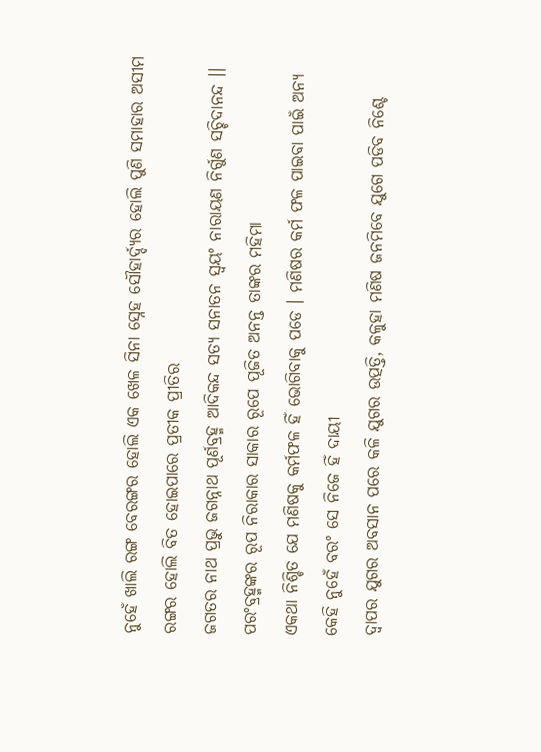ନୁହେଁ ଖାଲି ରଙ୍ଗ ବେରଙ୍ଗର ହୋଲି ଏକ ଖେଳ ସିନା ସ୍ନେହ ସୌହାର୍ଦ୍ଦ୍ୟର ହୋଲି ପୁଣି ସମାହାର ଅସୀମ ରଙ୍ଗର ହୋଲି ବିତ ହୋଇପାରେ ପ୍ରତୀକ ପ୍ରୀତିର
ଜଗତର ନାଥ ପ୍ରଭୁ ଜଗନ୍ନାଥ ପୂର୍ଣବ୍ରହ୍ମ ଆଦିକନ୍ଦ ସତ୍ୟ ସନାତନ ସ୍ଵୟଂ ନାରାୟଣ ନିର୍ଗୁଣ ସଚ୍ଚିଦାନନ୍ଦ ।। ପରଂବ୍ରହ୍ମଙ୍କର ରୂପ ନିରାକାର ସାକାର ରୂପେ ପୂଜିତ ଅନନ୍ତ ତାଙ୍କର ମହିମା
ଏକଥା ନିଶ୍ଚିତ ଯେ ମଣିଷକୁ କର୍ମଫଳ ହିଁ ଭୋଗିବାକୁ ପଡେ । ମଣିଷର କର୍ମ ଫଳ ପାଇବା ପାଇଁ ଅନ୍ୟ କେହି ନୁହେଁ ବରଂ ସେ ନିଜେ ହିଁ ଦାୟୀ
ଦ୍ୱାପର ଯୁଗର ଅବସାନ ପରେ କଳି ଯୁଗର ଉତ୍ପତ୍ତି, କଳୁହା ମଣିଷ ଜନମିବେ ଯୁଗେ ପଡିବ ନିଶ୍ଚେ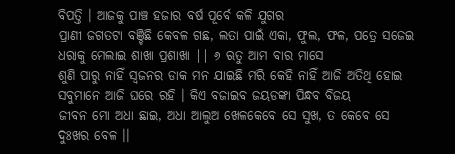ବିପତ୍ତି । ଆଜକୁ ପାଞ୍ଚ ହଜାର ବର୍ଷ ପୂର୍ବେ କଳି ଯୁଗର
ପ୍ରାଣୀ ଜଗତଟା ବଞ୍ଚିଛି କେବଳ ଗଛ, ଲତା ପାଇଁ ଏକା, ଫୁଲ, ଫଳ, ପତ୍ରେ ସଜେଇ ଧରାକୁ ମେଲାଇ ଶାଖା ପ୍ରଶାଖା || ୬ ଋତୁ ଆମ ବାର ମାସେ
ଶୁଣି ପାରୁ ନାହିଁ ସ୍ୱଜନର ଡାକ ମନ ଯାଇଛି ମରି କେହି ନାହିଁ ଆଜି ଅତିଥି ହୋଇ ସବୁମାନେ ଆଜି ଘରେ ରହି । କିଏ ବଜାଇବ ଜୟଡଙ୍କା ପିନ୍ଧବ ବିଜୟ
ଜୀବନ ମୋ ଅଧା ଛାଇ, ଅଧା ଆଲୁଅ ଖେଳକେବେ ସେ ସୁଖ, ତ କେବେ ସେ ଦୁଃଖର ବେଳ ।।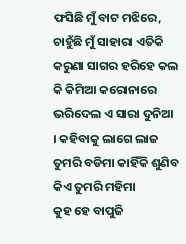ଫସିଛି ମୁଁ ବାଟ ମଝିରେ, ଚାହୁଁଛି ମୁଁ ସାହାରା ଏତିକି
କରୁଣା ସାଗର ହରିହେ କଲ କି କିମିଆ କରୋନାରେ ଭରିଦେଲ ଏ ସାରା ଦୁନିଆ । କହିବାକୁ ଲାଗେ ଲାଜ ତୁମରି ବଡିମା କାହିଁକି ଶୁଣିବ କିଏ ତୁମରି ମହିମା
କୁହ ହେ ବାପୁଜି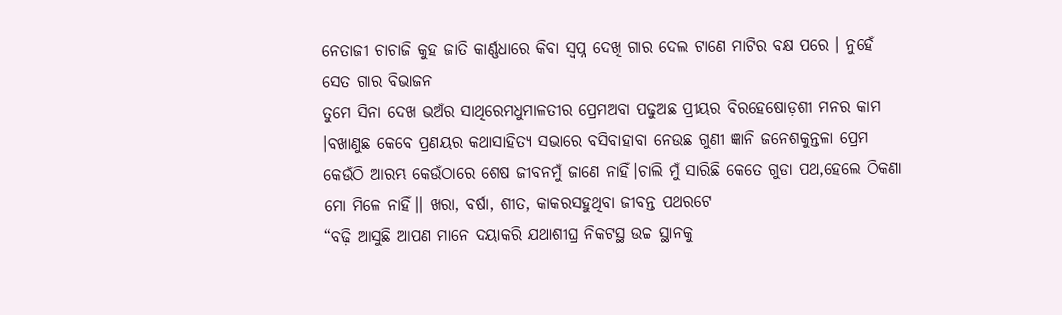ନେତାଜୀ ଚାଚାଜି କୁହ ଜାତି କାର୍ଣ୍ଣଧାରେ କିବା ସ୍ୱପ୍ନ ଦେଖି ଗାର ଦେଲ ଟାଣେ ମାଟିର ବକ୍ଷ ପରେ । ନୁହେଁ ସେତ ଗାର ବିଭାଜନ
ତୁମେ ସିନା ଦେଖ ଭଅଁର ସାଥିରେମଧୁମାଳତୀର ପ୍ରେମଅବା ପଢୁଅଛ ପ୍ରୀୟର ବିରହେଷୋଡ଼ଶୀ ମନର କାମ ।ବଖାଣୁଛ କେବେ ପ୍ରଣୟର କଥାସାହିତ୍ୟ ସଭାରେ ବସିବାହାବା ନେଉଛ ଗୁଣୀ ଜ୍ଞାନି ଜନେଶକୁନ୍ତଳା ପ୍ରେମ
କେଉଁଠି ଆରମ୍ଭ କେଉଁଠାରେ ଶେଷ ଜୀବନମୁଁ ଜାଣେ ନାହିଁ।ଚାଲି ମୁଁ ସାରିଛି କେତେ ଗୁଡା ପଥ,ହେଲେ ଠିକଣା ମୋ ମିଳେ ନାହିଁ।। ଖରା, ବର୍ଷା, ଶୀତ, କାକରସହୁଥିବା ଜୀବନ୍ତ ପଥରଟେ
“ବଢ଼ି ଆସୁଛି ଆପଣ ମାନେ ଦୟାକରି ଯଥାଶୀଘ୍ର ନିକଟସ୍ଥ ଉଚ୍ଚ ସ୍ଥାନକୁ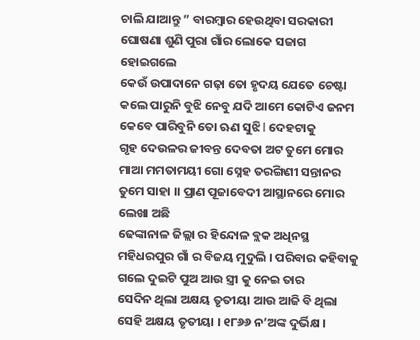ଚାଲି ଯାଆନ୍ତୁ ” ବାରମ୍ବାର ହେଉଥିବା ସରକାରୀ ଘୋଷଣା ଶୁଣି ପୁରା ଗାଁର ଲୋକେ ସଜାଗ ହୋଇଗଲେ
କେଉଁ ଉପାଦାନେ ଗଢ଼ା ତୋ ହୃଦୟ ଯେତେ ଚେଷ୍ଟା କଲେ ପାରୁନି ବୁଝି ନେବୁ ଯଦି ଆମେ କୋଟିଏ ଜନମ କେବେ ପାରିବୁନି ତୋ ଋଣ ସୁଝି l ଦେହଟାକୁ
ଗୃହ ଦେଉଳର ଜୀବନ୍ତ ଦେବତା ଅଟ ତୁମେ ମୋର ମାଆ ମମତାମୟୀ ଗୋ ସ୍ନେହ ତରଙ୍ଗିଣୀ ସନ୍ତାନର ତୁମେ ସାହା ।। ପ୍ରାଣ ପୂଜାବେଦୀ ଆସ୍ଥାନରେ ମୋର ଲେଖା ଅଛି
ଢେଙ୍କାନାଳ ଜିଲ୍ଲା ର ହିନ୍ଦୋଳ ବ୍ଲକ ଅଧିନସ୍ଥ ମହିଧରପୁର ଗାଁ ର ବିଜୟ ମୁଦୁଲି । ପରିବାର କହିବାକୁ ଗଲେ ଦୁଇଟି ପୁଅ ଆଉ ସ୍ତ୍ରୀ କୁ ନେଇ ତାର
ସେଦିନ ଥିଲା ଅକ୍ଷୟ ତୃତୀୟା ଆଉ ଆଜି ବି ଥିଲା ସେହି ଅକ୍ଷୟ ତୃତୀୟା । ୧୮୬୬ ନ’ଅଙ୍କ ଦୁର୍ଭିକ୍ଷ ।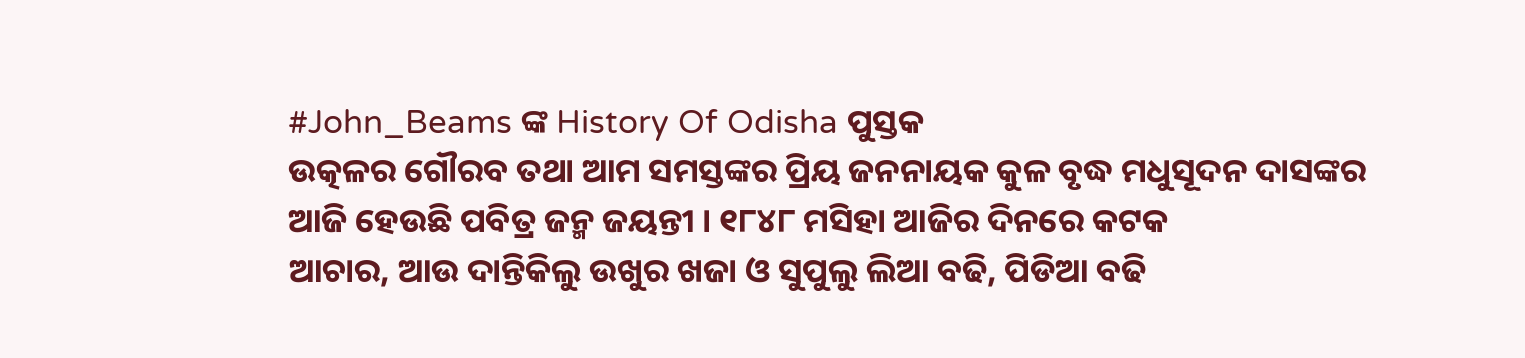#John_Beams ଙ୍କ History Of Odisha ପୁସ୍ତକ
ଉତ୍କଳର ଗୌରବ ତଥା ଆମ ସମସ୍ତଙ୍କର ପ୍ରିୟ ଜନନାୟକ କୁଳ ବୃଦ୍ଧ ମଧୁସୂଦନ ଦାସଙ୍କର ଆଜି ହେଉଛି ପବିତ୍ର ଜନ୍ମ ଜୟନ୍ତୀ । ୧୮୪୮ ମସିହା ଆଜିର ଦିନରେ କଟକ
ଆଚାର, ଆଉ ଦାନ୍ତିକିଲୁ ଉଖୁର ଖଜା ଓ ସୁପୁଲୁ ଲିଆ ବଢି, ପିଡିଆ ବଢି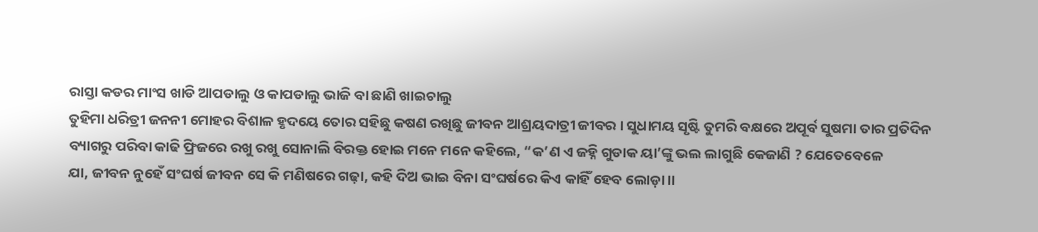ରାସ୍ତା କଡର ମାଂସ ଖାଡି ଆପଡାଲୁ ଓ କାପଡାଲୁ ଭାଜି ବା ଛାଣି ଖାଇଚାଲୁ
ତୁହିମା ଧରିତ୍ରୀ ଜନନୀ ମୋହର ବିଶାଳ ହୃଦୟେ ତୋର ସହିଛୁ କଷଣ ରଖିଛୁ ଜୀବନ ଆଶ୍ରୟଦାତ୍ରୀ ଜୀବର । ସୁଧାମୟ ସୃଷ୍ଟି ତୁମରି ବକ୍ଷରେ ଅପୂର୍ବ ସୁଷମା ତାର ପ୍ରତିଦିନ
ବ୍ୟାଗରୁ ପରିବା କାଢି ଫ୍ରିଜରେ ରଖୁ ରଖୁ ସୋନାଲି ବିରକ୍ତ ହୋଇ ମନେ ମନେ କହିଲେ, “କ’ଣ ଏ ଜହ୍ନି ଗୁଡାକ ୟା’ଙ୍କୁ ଭଲ ଲାଗୁଛି କେଜାଣି ? ଯେତେବେଳେ
ଯା, ଜୀବନ ନୁହେଁ ସଂଘର୍ଷ ଜୀବନ ସେ କି ମଣିଷରେ ଗଢ଼ା, କହି ଦିଅ ଭାଇ ବିନା ସଂଘର୍ଷରେ କିଏ କାହିଁ ହେବ ଲୋଡ଼ା ।।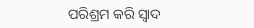ପରିଶ୍ରମ କରି ସ୍ୱାଦ